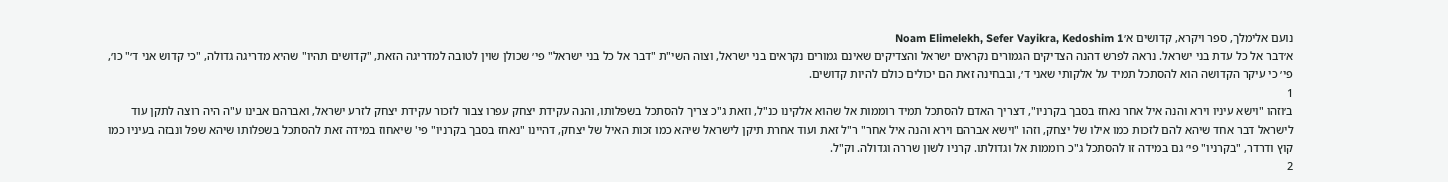נועם אלימלך, ספר ויקרא, קדושים א׳Noam Elimelekh, Sefer Vayikra, Kedoshim 1
א׳דבר אל כל עדת בני ישראל. נראה לפרש דהנה הצדיקים הגמורים נקראים ישראל והצדיקים שאינם גמורים נקראים בני ישראל, וצוה השי"ת "דבר אל כל בני ישראל" פי׳ שכולן שוין לטובה למדריגה הזאת, "קדושים תהיו" שהיא מדריגה גדולה, "כי קדוש אני ד׳" כו׳, פי׳ כי עיקר הקדושה הוא להסתכל תמיד על אלקותי שאני ד׳, ובבחינה זאת הם יכולים כולם להיות קדושים.
1
ב׳וזהו "וישא עיניו וירא והנה איל אחר נאחז בסבך בקרניו", דצריך האדם להסתכל תמיד רוממות אל שהוא אלקינו כנ"ל, וזאת ג"כ צריך להסתכל בשפלותו, והנה עקידת יצחק עפרו צבור לזכור עקידת יצחק לזרע ישראל, ואברהם אבינו ע"ה היה רוצה לתקן עוד לישראל דבר אחד שיהא להם לזכות כמו אילו של יצחק, וזהו "וישא אברהם וירא והנה איל אחר" ר"ל זאת ועוד אחרת תיקן לישראל שיהא כמו זכות האיל של יצחק, דהיינו "נאחז בסבך בקרניו" פי' שיאחוז במידה זאת להסתכל בשפלותו שיהא שפל ונבזה בעיניו כמו קוץ ודרדר, "בקרניו" פי׳ גם במידה זו להסתכל ג"כ רוממות אל וגדולתו. קרניו לשון שררה וגדולה. וק"ל.
2